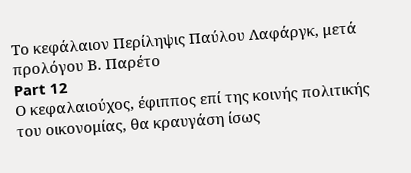Το κεφάλαιον Περίληψις Παύλου Λαφάργκ, μετά προλόγου Β. Παρέτο
Part 12
Ο κεφαλαιούχος, έφιππος επί της κοινής πολιτικής του οικονομίας, θα κραυγάση ίσως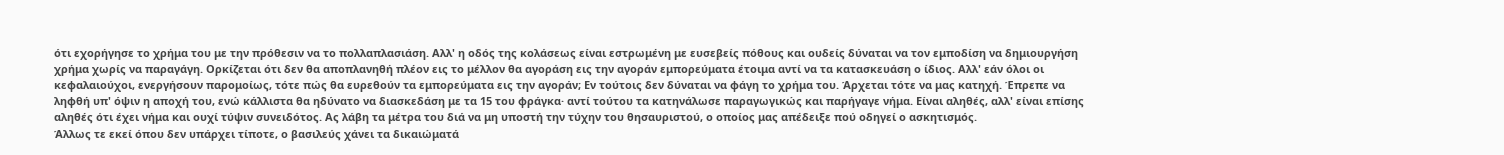ότι εχορήγησε το χρήμα του με την πρόθεσιν να το πολλαπλασιάση. Αλλ' η οδός της κολάσεως είναι εστρωμένη με ευσεβείς πόθους και ουδείς δύναται να τον εμποδίση να δημιουργήση χρήμα χωρίς να παραγάγη. Ορκίζεται ότι δεν θα αποπλανηθή πλέον εις το μέλλον θα αγοράση εις την αγοράν εμπορεύματα έτοιμα αντί να τα κατασκευάση ο ίδιος. Αλλ' εάν όλοι οι κεφαλαιούχοι, ενεργήσουν παρομοίως, τότε πώς θα ευρεθούν τα εμπορεύματα εις την αγοράν; Εν τούτοις δεν δύναται να φάγη το χρήμα του. Άρχεται τότε να μας κατηχή. Έπρεπε να ληφθή υπ' όψιν η αποχή του, ενώ κάλλιστα θα ηδύνατο να διασκεδάση με τα 15 του φράγκα· αντί τούτου τα κατηνάλωσε παραγωγικώς και παρήγαγε νήμα. Είναι αληθές, αλλ' είναι επίσης αληθές ότι έχει νήμα και ουχί τύψιν συνειδότος. Ας λάβη τα μέτρα του διά να μη υποστή την τύχην του θησαυριστού, ο οποίος μας απέδειξε πού οδηγεί ο ασκητισμός.
Άλλως τε εκεί όπου δεν υπάρχει τίποτε, ο βασιλεύς χάνει τα δικαιώματά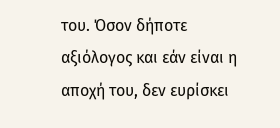του. Όσον δήποτε αξιόλογος και εάν είναι η αποχή του, δεν ευρίσκει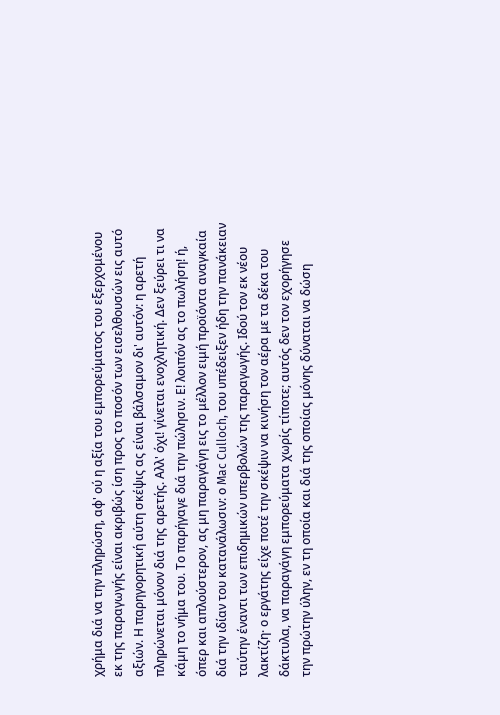χρήμα διά να την πληρώση, αφ' ού η αξία του εμπορεύματος του εξερχομένου εκ της παραγωγής είναι ακριβώς ίση προς το ποσόν των εισελθουσών εις αυτό αξιών. Η παρηγορητική αύτη σκέψις ας είναι βάλσαμον δι' αυτόν: η αρετή πληρώνεται μόνον διά της αρετής. Αλλ' όχι! γίνεται ενοχλητική. Δεν ξεύρει τι να κάμη το νήμα του. Το παρήγαγε διά την πώλησιν. Ε! λοιπόν ας το πωλήση! ή, όπερ και απλούστερον, ας μη παραγάγη εις το μέλλον ειμή προϊόντα αναγκαία διά την ιδίαν του κατανάλωσιν: ο Mac Culloch, του υπέδειξεν ήδη την πανάκειαν ταύτην έναντι των επιδημικών υπερβολών της παραγωγής. Ιδού τον εκ νέου λακτίζη· ο εργάτης είχε ποτέ την σκέψιν να κινήση τον αέρα με τα δέκα του δάκτυλα, να παραγάγη εμπορεύματα χωρίς τίποτε; αυτός δεν τον εχορήγησε την πρώτην ύλην, εν τη οποία και διά της οποίας μόνης δύναται να δώση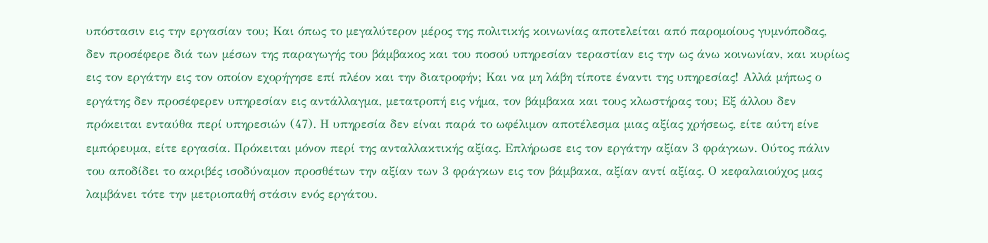υπόστασιν εις την εργασίαν του; Και όπως το μεγαλύτερον μέρος της πολιτικής κοινωνίας αποτελείται από παρομοίους γυμνόποδας, δεν προσέφερε διά των μέσων της παραγωγής του βάμβακος και του ποσού υπηρεσίαν τεραστίαν εις την ως άνω κοινωνίαν, και κυρίως εις τον εργάτην εις τον οποίον εχορήγησε επί πλέον και την διατροφήν; Και να μη λάβη τίποτε έναντι της υπηρεσίας! Αλλά μήπως ο εργάτης δεν προσέφερεν υπηρεσίαν εις αντάλλαγμα, μετατροπή εις νήμα, τον βάμβακα και τους κλωστήρας του; Εξ άλλου δεν πρόκειται ενταύθα περί υπηρεσιών (47). Η υπηρεσία δεν είναι παρά το ωφέλιμον αποτέλεσμα μιας αξίας χρήσεως, είτε αύτη είνε εμπόρευμα, είτε εργασία. Πρόκειται μόνον περί της ανταλλακτικής αξίας. Επλήρωσε εις τον εργάτην αξίαν 3 φράγκων. Ούτος πάλιν του αποδίδει το ακριβές ισοδύναμον προσθέτων την αξίαν των 3 φράγκων εις τον βάμβακα, αξίαν αντί αξίας. Ο κεφαλαιούχος μας λαμβάνει τότε την μετριοπαθή στάσιν ενός εργάτου.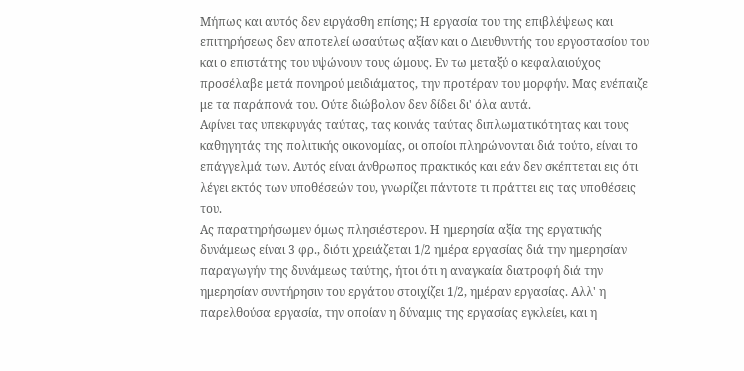Μήπως και αυτός δεν ειργάσθη επίσης; Η εργασία του της επιβλέψεως και επιτηρήσεως δεν αποτελεί ωσαύτως αξίαν και ο Διευθυντής του εργοστασίου του και ο επιστάτης του υψώνουν τους ώμους. Εν τω μεταξύ ο κεφαλαιούχος προσέλαβε μετά πονηρού μειδιάματος, την προτέραν του μορφήν. Μας ενέπαιζε με τα παράπονά του. Ούτε διώβολον δεν δίδει δι' όλα αυτά.
Αφίνει τας υπεκφυγάς ταύτας, τας κοινάς ταύτας διπλωματικότητας και τους καθηγητάς της πολιτικής οικονομίας, οι οποίοι πληρώνονται διά τούτο, είναι το επάγγελμά των. Αυτός είναι άνθρωπος πρακτικός και εάν δεν σκέπτεται εις ότι λέγει εκτός των υποθέσεών του, γνωρίζει πάντοτε τι πράττει εις τας υποθέσεις του.
Ας παρατηρήσωμεν όμως πλησιέστερον. Η ημερησία αξία της εργατικής δυνάμεως είναι 3 φρ., διότι χρειάζεται 1/2 ημέρα εργασίας διά την ημερησίαν παραγωγήν της δυνάμεως ταύτης, ήτοι ότι η αναγκαία διατροφή διά την ημερησίαν συντήρησιν του εργάτου στοιχίζει 1/2, ημέραν εργασίας. Αλλ' η παρελθούσα εργασία, την οποίαν η δύναμις της εργασίας εγκλείει, και η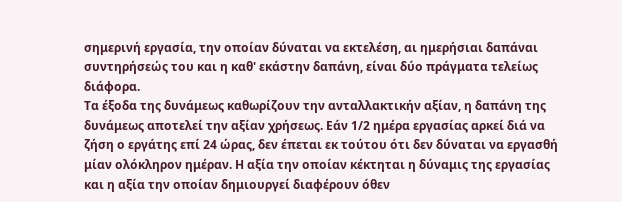σημερινή εργασία, την οποίαν δύναται να εκτελέση, αι ημερήσιαι δαπάναι συντηρήσεώς του και η καθ' εκάστην δαπάνη, είναι δύο πράγματα τελείως διάφορα.
Τα έξοδα της δυνάμεως καθωρίζουν την ανταλλακτικήν αξίαν, η δαπάνη της δυνάμεως αποτελεί την αξίαν χρήσεως. Εάν 1/2 ημέρα εργασίας αρκεί διά να ζήση ο εργάτης επί 24 ώρας, δεν έπεται εκ τούτου ότι δεν δύναται να εργασθή μίαν ολόκληρον ημέραν. Η αξία την οποίαν κέκτηται η δύναμις της εργασίας και η αξία την οποίαν δημιουργεί διαφέρουν όθεν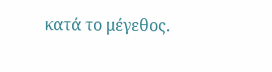κατά το μέγεθος.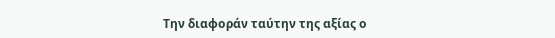Την διαφοράν ταύτην της αξίας ο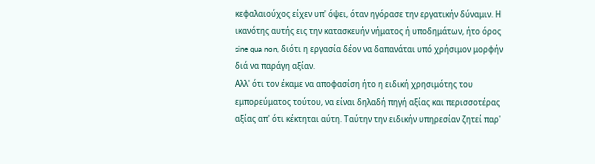κεφαλαιούχος είχεν υπ' όψει, όταν ηγόρασε την εργατικήν δύναμιν. Η ικανότης αυτής εις την κατασκευήν νήματος ή υποδημάτων, ήτο όρος sine qua non, διότι η εργασία δέον να δαπανάται υπό χρήσιμον μορφήν διά να παράγη αξίαν.
Αλλ' ότι τον έκαμε να αποφασίση ήτο η ειδική χρησιμότης του εμπορεύματος τούτου, να είναι δηλαδή πηγή αξίας και περισσοτέρας αξίας απ' ότι κέκτηται αύτη. Ταύτην την ειδικήν υπηρεσίαν ζητεί παρ'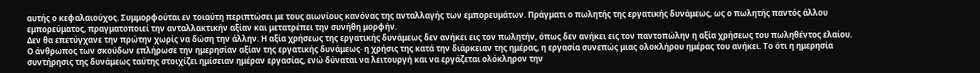αυτής ο κεφαλαιούχος. Συμμορφούται εν τοιαύτη περιπτώσει με τους αιωνίους κανόνας της ανταλλαγής των εμπορευμάτων. Πράγματι ο πωλητής της εργατικής δυνάμεως, ως ο πωλητής παντός άλλου εμπορεύματος, πραγματοποιεί την ανταλλακτικήν αξίαν και μετατρέπει την συνήθη μορφήν.
Δεν θα επετύγχανε την πρώτην χωρίς να δώση την άλλην. Η αξία χρήσεως της εργατικής δυνάμεως δεν ανήκει εις τον πωλητήν, όπως δεν ανήκει εις τον παντοπώλην η αξία χρήσεως του πωληθέντος ελαίου. Ο άνθρωπος των σκούδων επλήρωσε την ημερησίαν αξίαν της εργατικής δυνάμεως· η χρήσις της κατά την διάρκειαν της ημέρας, η εργασία συνεπώς μιας ολοκλήρου ημέρας του ανήκει. Το ότι η ημερησία συντήρησις της δυνάμεως ταύτης στοιχίζει ημίσειαν ημέραν εργασίας, ενώ δύναται να λειτουργή και να εργάζεται ολόκληρον την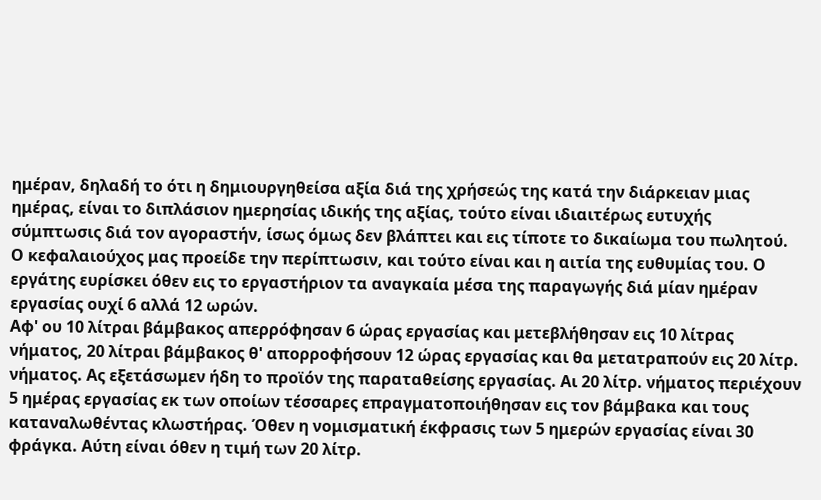ημέραν, δηλαδή το ότι η δημιουργηθείσα αξία διά της χρήσεώς της κατά την διάρκειαν μιας ημέρας, είναι το διπλάσιον ημερησίας ιδικής της αξίας, τούτο είναι ιδιαιτέρως ευτυχής σύμπτωσις διά τον αγοραστήν, ίσως όμως δεν βλάπτει και εις τίποτε το δικαίωμα του πωλητού.
Ο κεφαλαιούχος μας προείδε την περίπτωσιν, και τούτο είναι και η αιτία της ευθυμίας του. Ο εργάτης ευρίσκει όθεν εις το εργαστήριον τα αναγκαία μέσα της παραγωγής διά μίαν ημέραν εργασίας ουχί 6 αλλά 12 ωρών.
Αφ' ου 10 λίτραι βάμβακος απερρόφησαν 6 ώρας εργασίας και μετεβλήθησαν εις 10 λίτρας νήματος, 20 λίτραι βάμβακος θ' απορροφήσουν 12 ώρας εργασίας και θα μετατραπούν εις 20 λίτρ. νήματος. Ας εξετάσωμεν ήδη το προϊόν της παραταθείσης εργασίας. Αι 20 λίτρ. νήματος περιέχουν 5 ημέρας εργασίας εκ των οποίων τέσσαρες επραγματοποιήθησαν εις τον βάμβακα και τους καταναλωθέντας κλωστήρας. Όθεν η νομισματική έκφρασις των 5 ημερών εργασίας είναι 30 φράγκα. Αύτη είναι όθεν η τιμή των 20 λίτρ.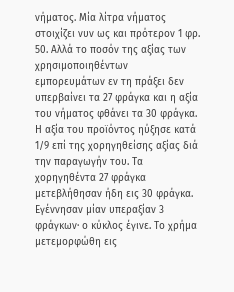νήματος. Μία λίτρα νήματος στοιχίζει νυν ως και πρότερον 1 φρ. 50. Αλλά το ποσόν της αξίας των χρησιμοποιηθέντων εμπορευμάτων εν τη πράξει δεν υπερβαίνει τα 27 φράγκα και η αξία του νήματος φθάνει τα 30 φράγκα. Η αξία του προϊόντος ηύξησε κατά 1/9 επί της χορηγηθείσης αξίας διά την παραγωγήν του. Τα χορηγηθέντα 27 φράγκα μετεβλήθησαν ήδη εις 30 φράγκα. Εγέννησαν μίαν υπεραξίαν 3 φράγκων· ο κύκλος έγινε. Το χρήμα μετεμορφώθη εις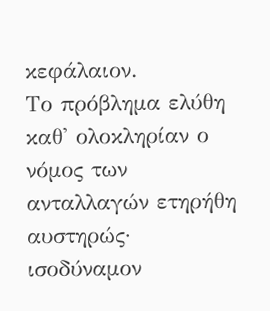κεφάλαιον.
Το πρόβλημα ελύθη καθ' ολοκληρίαν ο νόμος των ανταλλαγών ετηρήθη αυστηρώς· ισοδύναμον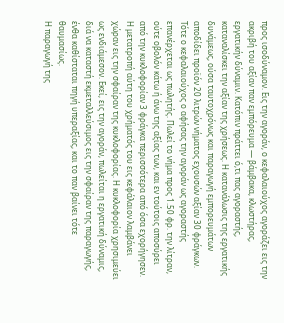προς ισοδύναμον. Εις την αγοράν, ο κεφαλαιούχος αγοράζει εις την ακριβή του αξίαν παν εμπόρευμα — βάμβακα, κλωστήρας, εργατικήν δύναμιν. Κατόπιν πράττει ό,τι πας αγοραστής, καταναλίσκει την αξίαν της χρήσεως. Η κατανάλωσις της εργατικής δυνάμεως, ούσα ταυτοχρόνως και παραγωγή εμπορευμάτων αποδίδει προϊόν 20 λιτρών νήματος εχουσών αξίαν 30 φράγκων. Τότε ο κεφαλαιούχος ο αφήσας την αγοράν ως αγοραστής επανέρχεται ως πωλητής. Πωλεί το νήμα προς 1.50 φρ. την λίτραν, ούτε οβολόν κάτω ή άνω της αξίας των, και εν τούτοις αποσύρει από την κυκλοφορίαν 3 φράγκα περισσότερα από όσα εχορήγησεν. Η μετατροπή αύτη του χρήματός του εις κεφάλαιον λαμβάνει χώραν εις την σφαίραν της κυκλοφορίας. Η κυκλοφορία χρησιμεύει ως ενδιάμεσον. Εκεί, εις την αγοράν, πωλείται η εργατική δύναμις, διά να καταστή εκμεταλλεύσιμος εις την σφαίραν της παραγωγής, ένθα καθίσταται πηγή υπεραξίας, και το παν βαίνει τότε θαυμασίως.
Η παραγωγή της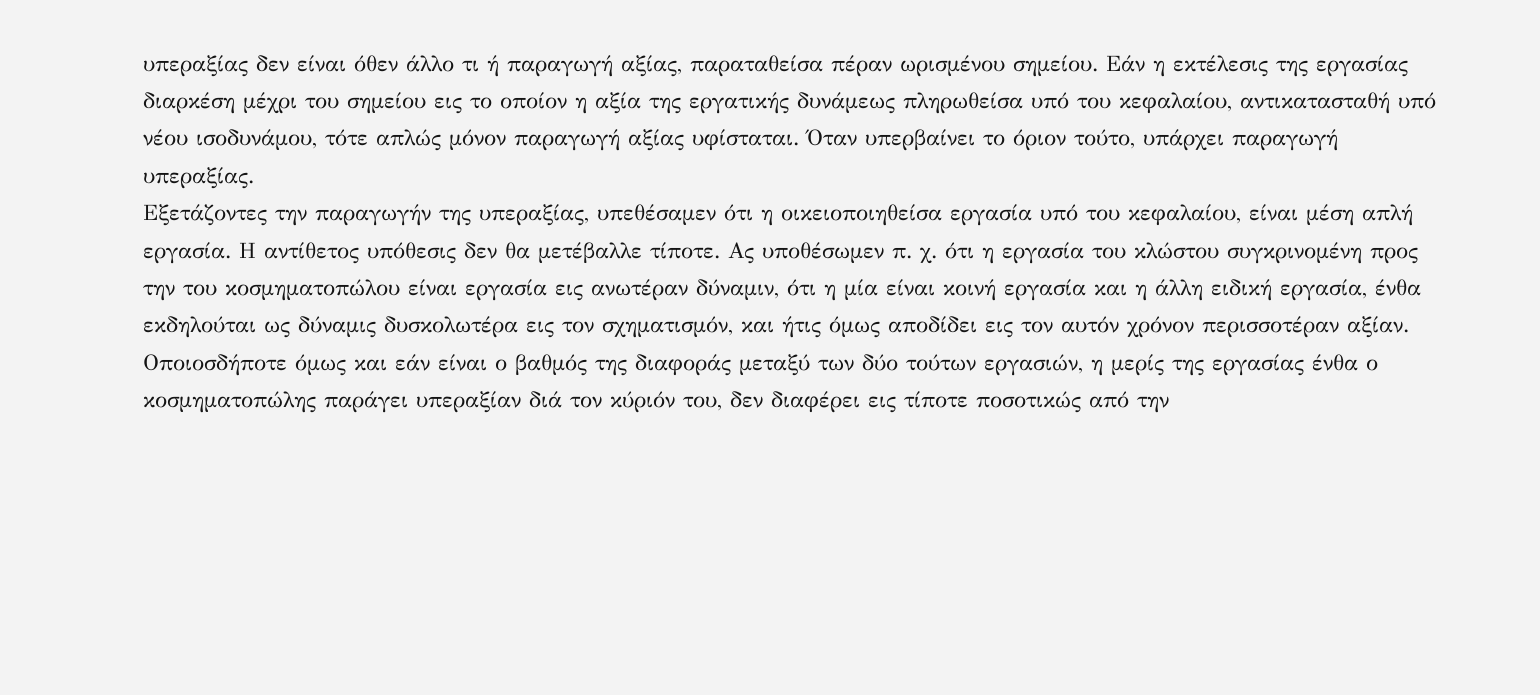υπεραξίας δεν είναι όθεν άλλο τι ή παραγωγή αξίας, παραταθείσα πέραν ωρισμένου σημείου. Εάν η εκτέλεσις της εργασίας διαρκέση μέχρι του σημείου εις το οποίον η αξία της εργατικής δυνάμεως πληρωθείσα υπό του κεφαλαίου, αντικατασταθή υπό νέου ισοδυνάμου, τότε απλώς μόνον παραγωγή αξίας υφίσταται. Όταν υπερβαίνει το όριον τούτο, υπάρχει παραγωγή υπεραξίας.
Εξετάζοντες την παραγωγήν της υπεραξίας, υπεθέσαμεν ότι η οικειοποιηθείσα εργασία υπό του κεφαλαίου, είναι μέση απλή εργασία. Η αντίθετος υπόθεσις δεν θα μετέβαλλε τίποτε. Ας υποθέσωμεν π. χ. ότι η εργασία του κλώστου συγκρινομένη προς την του κοσμηματοπώλου είναι εργασία εις ανωτέραν δύναμιν, ότι η μία είναι κοινή εργασία και η άλλη ειδική εργασία, ένθα εκδηλούται ως δύναμις δυσκολωτέρα εις τον σχηματισμόν, και ήτις όμως αποδίδει εις τον αυτόν χρόνον περισσοτέραν αξίαν. Οποιοσδήποτε όμως και εάν είναι ο βαθμός της διαφοράς μεταξύ των δύο τούτων εργασιών, η μερίς της εργασίας ένθα ο κοσμηματοπώλης παράγει υπεραξίαν διά τον κύριόν του, δεν διαφέρει εις τίποτε ποσοτικώς από την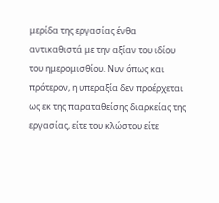μερίδα της εργασίας ένθα αντικαθιστά με την αξίαν του ιδίου του ημερομισθίου. Νυν όπως και πρότερον, η υπεραξία δεν προέρχεται ως εκ της παραταθείσης διαρκείας της εργασίας, είτε του κλώστου είτε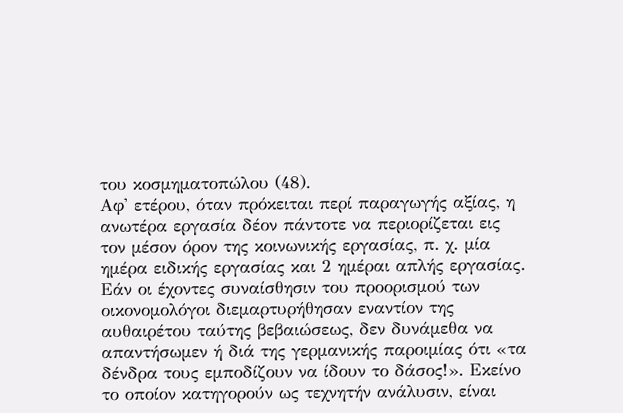του κοσμηματοπώλου (48).
Αφ' ετέρου, όταν πρόκειται περί παραγωγής αξίας, η ανωτέρα εργασία δέον πάντοτε να περιορίζεται εις τον μέσον όρον της κοινωνικής εργασίας, π. χ. μία ημέρα ειδικής εργασίας και 2 ημέραι απλής εργασίας. Εάν οι έχοντες συναίσθησιν του προορισμού των οικονομολόγοι διεμαρτυρήθησαν εναντίον της αυθαιρέτου ταύτης βεβαιώσεως, δεν δυνάμεθα να απαντήσωμεν ή διά της γερμανικής παροιμίας ότι «τα δένδρα τους εμποδίζουν να ίδουν το δάσος!». Εκείνο το οποίον κατηγορούν ως τεχνητήν ανάλυσιν, είναι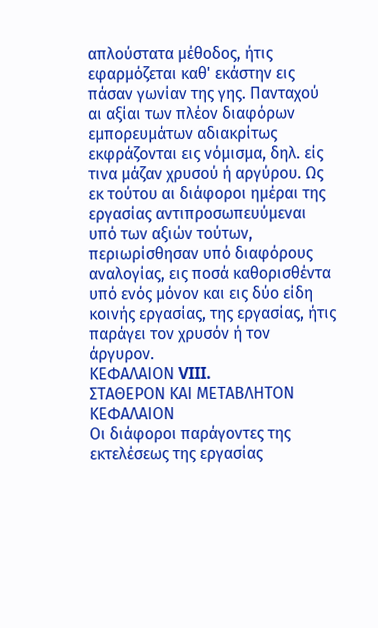απλούστατα μέθοδος, ήτις εφαρμόζεται καθ' εκάστην εις πάσαν γωνίαν της γης. Πανταχού αι αξίαι των πλέον διαφόρων εμπορευμάτων αδιακρίτως εκφράζονται εις νόμισμα, δηλ. είς τινα μάζαν χρυσού ή αργύρου. Ως εκ τούτου αι διάφοροι ημέραι της εργασίας αντιπροσωπευύμεναι υπό των αξιών τούτων, περιωρίσθησαν υπό διαφόρους αναλογίας, εις ποσά καθορισθέντα υπό ενός μόνον και εις δύο είδη κοινής εργασίας, της εργασίας, ήτις παράγει τον χρυσόν ή τον άργυρον.
ΚΕΦΑΛΑΙΟΝ VIII.
ΣΤΑΘΕΡΟΝ ΚΑΙ ΜΕΤΑΒΛΗΤΟΝ ΚΕΦΑΛΑΙΟΝ
Οι διάφοροι παράγοντες της εκτελέσεως της εργασίας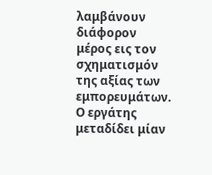λαμβάνουν διάφορον μέρος εις τον σχηματισμόν της αξίας των εμπορευμάτων.
Ο εργάτης μεταδίδει μίαν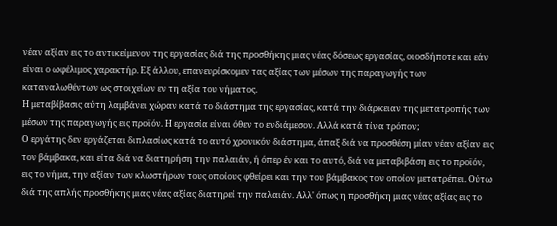νέαν αξίαν εις το αντικείμενον της εργασίας διά της προσθήκης μιας νέας δόσεως εργασίας, οιοσδήποτε και εάν είναι ο ωφέλιμος χαρακτήρ. Εξ άλλου, επανευρίσκομεν τας αξίας των μέσων της παραγωγής των καταναλωθέντων ως στοιχείων εν τη αξία του νήματος.
Η μεταβίβασις αύτη λαμβάνει χώραν κατά το διάστημα της εργασίας, κατά την διάρκειαν της μετατροπής των μέσων της παραγωγής εις προϊόν. Η εργασία είναι όθεν το ενδιάμεσον. Αλλά κατά τίνα τρόπον;
Ο εργάτης δεν εργάζεται διπλασίως κατά το αυτό χρονικόν διάστημα, άπαξ διά να προσθέση μίαν νέαν αξίαν εις τον βάμβακα, και είτα διά να διατηρήση την παλαιάν, ή όπερ έν και το αυτό, διά να μεταβιβάση εις το προϊόν, εις το νήμα, την αξίαν των κλωστήρων τους οποίους φθείρει και την του βάμβακος τον οποίον μετατρέπει. Ούτω διά της απλής προσθήκης μιας νέας αξίας διατηρεί την παλαιάν. Αλλ' όπως η προσθήκη μιας νέας αξίας εις το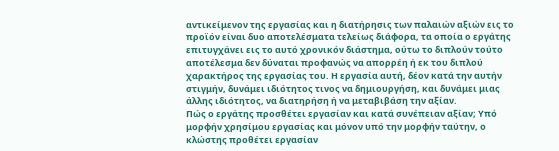αντικείμενον της εργασίας και η διατήρησις των παλαιών αξιών εις το προϊόν είναι δυο αποτελέσματα τελείως διάφορα, τα οποία ο εργάτης επιτυγχάνει εις το αυτό χρονικόν διάστημα, ούτω το διπλούν τούτο αποτέλεσμα δεν δύναται προφανώς να απορρέη ή εκ του διπλού χαρακτήρος της εργασίας του. Η εργασία αυτή, δέον κατά την αυτήν στιγμήν, δυνάμει ιδιότητος τινος να δημιουργήση, και δυνάμει μιας άλλης ιδιότητος, να διατηρήση ή να μεταβιβάση την αξίαν.
Πώς ο εργάτης προσθέτει εργασίαν και κατά συνέπειαν αξίαν; Υπό μορφήν χρησίμου εργασίας και μόνον υπό την μορφήν ταύτην, ο κλώστης προθέτει εργασίαν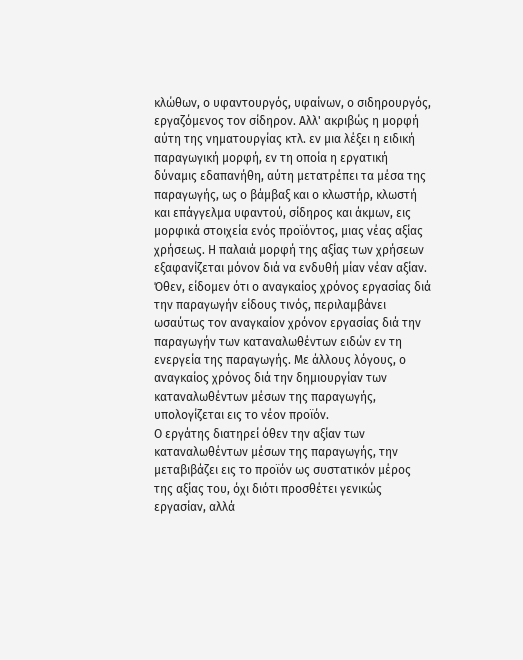κλώθων, ο υφαντουργός, υφαίνων, ο σιδηρουργός, εργαζόμενος τον σίδηρον. Αλλ' ακριβώς η μορφή αύτη της νηματουργίας κτλ. εν μια λέξει η ειδική παραγωγική μορφή, εν τη οποία η εργατική δύναμις εδαπανήθη, αύτη μετατρέπει τα μέσα της παραγωγής, ως ο βάμβαξ και ο κλωστήρ, κλωστή και επάγγελμα υφαντού, σίδηρος και άκμων, εις μορφικά στοιχεία ενός προϊόντος, μιας νέας αξίας χρήσεως. Η παλαιά μορφή της αξίας των χρήσεων εξαφανίζεται μόνον διά να ενδυθή μίαν νέαν αξίαν. Όθεν, είδομεν ότι ο αναγκαίος χρόνος εργασίας διά την παραγωγήν είδους τινός, περιλαμβάνει ωσαύτως τον αναγκαίον χρόνον εργασίας διά την παραγωγήν των καταναλωθέντων ειδών εν τη ενεργεία της παραγωγής. Με άλλους λόγους, ο αναγκαίος χρόνος διά την δημιουργίαν των καταναλωθέντων μέσων της παραγωγής, υπολογίζεται εις το νέον προϊόν.
Ο εργάτης διατηρεί όθεν την αξίαν των καταναλωθέντων μέσων της παραγωγής, την μεταβιβάζει εις το προϊόν ως συστατικόν μέρος της αξίας του, όχι διότι προσθέτει γενικώς εργασίαν, αλλά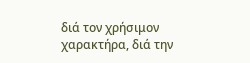διά τον χρήσιμον χαρακτήρα, διά την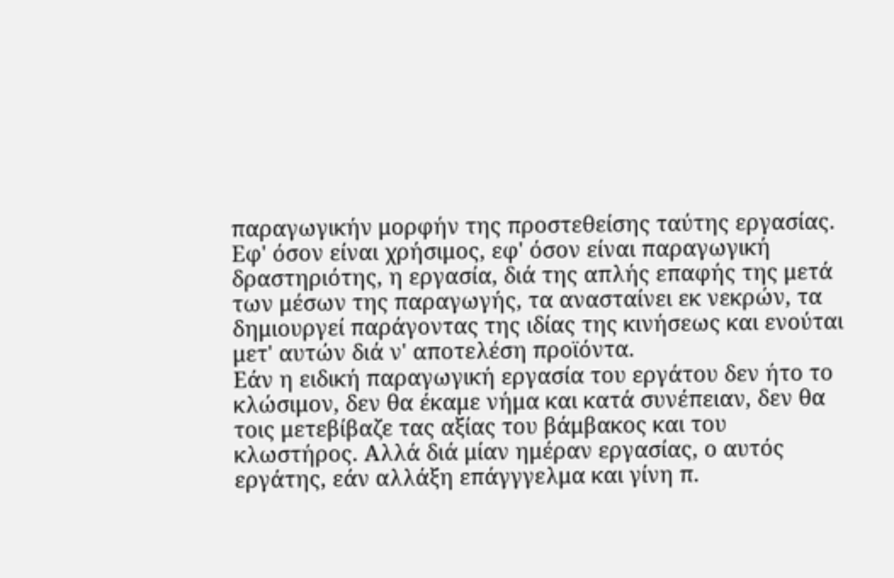παραγωγικήν μορφήν της προστεθείσης ταύτης εργασίας. Εφ' όσον είναι χρήσιμος, εφ' όσον είναι παραγωγική δραστηριότης, η εργασία, διά της απλής επαφής της μετά των μέσων της παραγωγής, τα ανασταίνει εκ νεκρών, τα δημιουργεί παράγοντας της ιδίας της κινήσεως και ενούται μετ' αυτών διά ν' αποτελέση προϊόντα.
Εάν η ειδική παραγωγική εργασία του εργάτου δεν ήτο το κλώσιμον, δεν θα έκαμε νήμα και κατά συνέπειαν, δεν θα τοις μετεβίβαζε τας αξίας του βάμβακος και του κλωστήρος. Αλλά διά μίαν ημέραν εργασίας, ο αυτός εργάτης, εάν αλλάξη επάγγγελμα και γίνη π.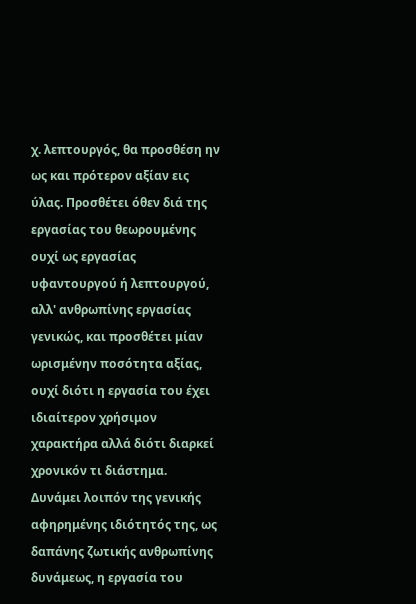χ. λεπτουργός, θα προσθέση ην ως και πρότερον αξίαν εις ύλας. Προσθέτει όθεν διά της εργασίας του θεωρουμένης ουχί ως εργασίας υφαντουργού ή λεπτουργού, αλλ' ανθρωπίνης εργασίας γενικώς, και προσθέτει μίαν ωρισμένην ποσότητα αξίας, ουχί διότι η εργασία του έχει ιδιαίτερον χρήσιμον χαρακτήρα αλλά διότι διαρκεί χρονικόν τι διάστημα.
Δυνάμει λοιπόν της γενικής αφηρημένης ιδιότητός της, ως δαπάνης ζωτικής ανθρωπίνης δυνάμεως, η εργασία του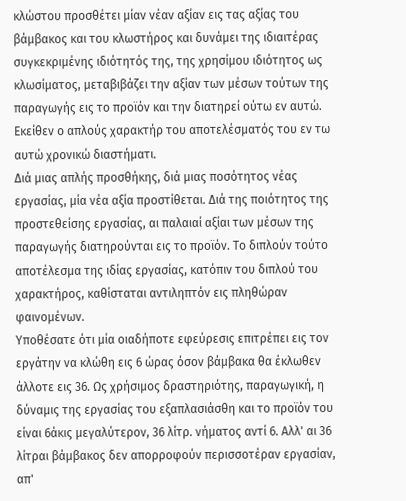κλώστου προσθέτει μίαν νέαν αξίαν εις τας αξίας του βάμβακος και του κλωστήρος και δυνάμει της ιδιαιτέρας συγκεκριμένης ιδιότητός της, της χρησίμου ιδιότητος ως κλωσίματος, μεταβιβάζει την αξίαν των μέσων τούτων της παραγωγής εις το προϊόν και την διατηρεί ούτω εν αυτώ. Εκείθεν ο απλούς χαρακτήρ του αποτελέσματός του εν τω αυτώ χρονικώ διαστήματι.
Διά μιας απλής προσθήκης, διά μιας ποσότητος νέας εργασίας, μία νέα αξία προστίθεται. Διά της ποιότητος της προστεθείσης εργασίας, αι παλαιαί αξίαι των μέσων της παραγωγής διατηρούνται εις το προϊόν. Το διπλούν τούτο αποτέλεσμα της ιδίας εργασίας, κατόπιν του διπλού του χαρακτήρος, καθίσταται αντιληπτόν εις πληθώραν φαινομένων.
Υποθέσατε ότι μία οιαδήποτε εφεύρεσις επιτρέπει εις τον εργάτην να κλώθη εις 6 ώρας όσον βάμβακα θα έκλωθεν άλλοτε εις 36. Ως χρήσιμος δραστηριότης, παραγωγική, η δύναμις της εργασίας του εξαπλασιάσθη και το προϊόν του είναι 6άκις μεγαλύτερον, 36 λίτρ. νήματος αντί 6. Αλλ' αι 36 λίτραι βάμβακος δεν απορροφούν περισσοτέραν εργασίαν, απ'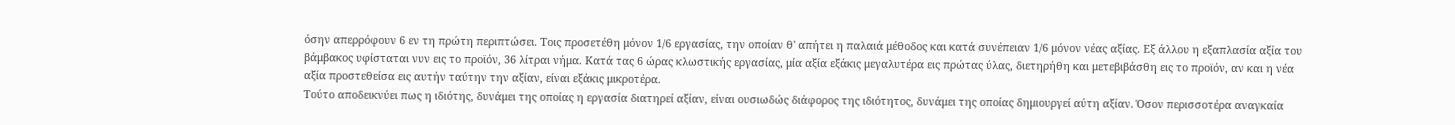όσην απερρόφουν 6 εν τη πρώτη περιπτώσει. Τοις προσετέθη μόνον 1/6 εργασίας, την οποίαν θ' απήτει η παλαιά μέθοδος και κατά συνέπειαν 1/6 μόνον νέας αξίας. Εξ άλλου η εξαπλασία αξία του βάμβακος υφίσταται νυν εις το προϊόν, 36 λίτραι νήμα. Κατά τας 6 ώρας κλωστικής εργασίας, μία αξία εξάκις μεγαλυτέρα εις πρώτας ύλας, διετηρήθη και μετεβιβάσθη εις το προϊόν, αν και η νέα αξία προστεθείσα εις αυτήν ταύτην την αξίαν, είναι εξάκις μικροτέρα.
Τούτο αποδεικνύει πως η ιδιότης, δυνάμει της οποίας η εργασία διατηρεί αξίαν, είναι ουσιωδώς διάφορος της ιδιότητος, δυνάμει της οποίας δημιουργεί αύτη αξίαν. Όσον περισσοτέρα αναγκαία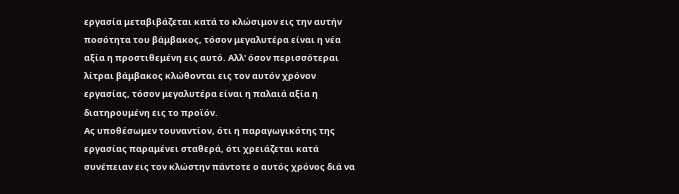εργασία μεταβιβάζεται κατά το κλώσιμον εις την αυτήν ποσότητα του βάμβακος, τόσον μεγαλυτέρα είναι η νέα αξία η προστιθεμένη εις αυτό. Αλλ' όσον περισσότεραι λίτραι βάμβακος κλώθονται εις τον αυτόν χρόνον εργασίας, τόσον μεγαλυτέρα είναι η παλαιά αξία η διατηρουμένη εις το προϊόν.
Ας υποθέσωμεν τουναντίον, ότι η παραγωγικότης της εργασίας παραμένει σταθερά, ότι χρειάζεται κατά συνέπειαν εις τον κλώστην πάντοτε ο αυτός χρόνος διά να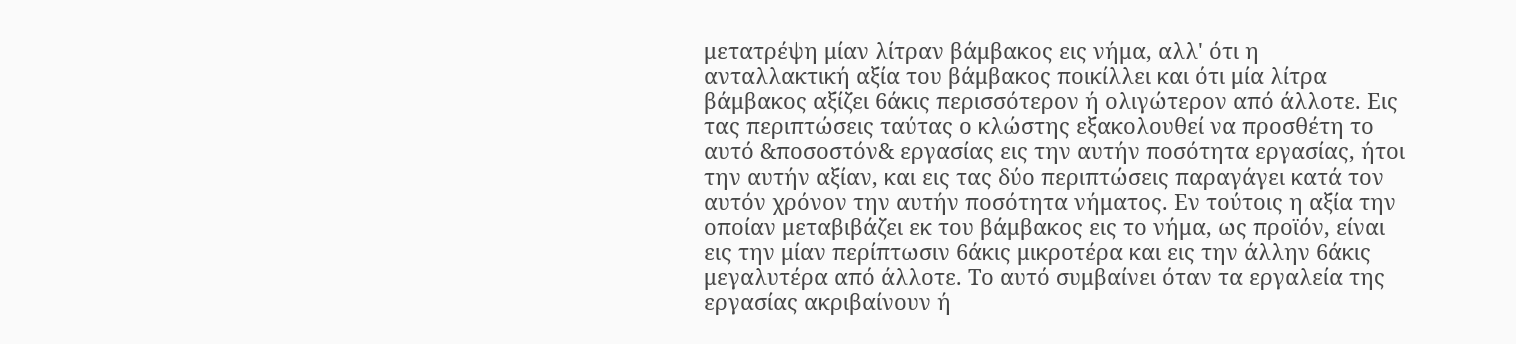μετατρέψη μίαν λίτραν βάμβακος εις νήμα, αλλ' ότι η ανταλλακτική αξία του βάμβακος ποικίλλει και ότι μία λίτρα βάμβακος αξίζει 6άκις περισσότερον ή ολιγώτερον από άλλοτε. Εις τας περιπτώσεις ταύτας ο κλώστης εξακολουθεί να προσθέτη το αυτό &ποσοστόν& εργασίας εις την αυτήν ποσότητα εργασίας, ήτοι την αυτήν αξίαν, και εις τας δύο περιπτώσεις παραγάγει κατά τον αυτόν χρόνον την αυτήν ποσότητα νήματος. Εν τούτοις η αξία την οποίαν μεταβιβάζει εκ του βάμβακος εις το νήμα, ως προϊόν, είναι εις την μίαν περίπτωσιν 6άκις μικροτέρα και εις την άλλην 6άκις μεγαλυτέρα από άλλοτε. Το αυτό συμβαίνει όταν τα εργαλεία της εργασίας ακριβαίνουν ή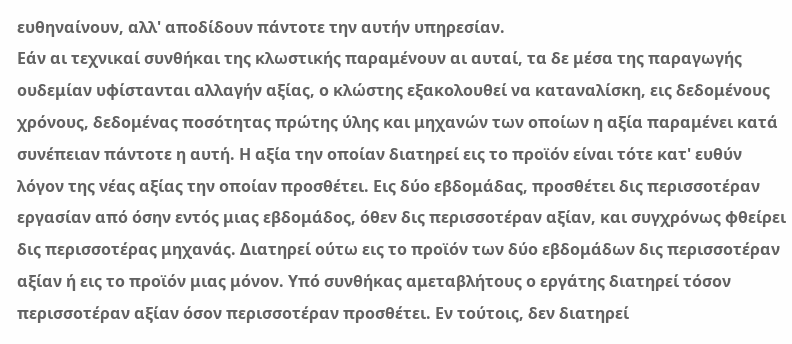ευθηναίνουν, αλλ' αποδίδουν πάντοτε την αυτήν υπηρεσίαν.
Εάν αι τεχνικαί συνθήκαι της κλωστικής παραμένουν αι αυταί, τα δε μέσα της παραγωγής ουδεμίαν υφίστανται αλλαγήν αξίας, ο κλώστης εξακολουθεί να καταναλίσκη, εις δεδομένους χρόνους, δεδομένας ποσότητας πρώτης ύλης και μηχανών των οποίων η αξία παραμένει κατά συνέπειαν πάντοτε η αυτή. Η αξία την οποίαν διατηρεί εις το προϊόν είναι τότε κατ' ευθύν λόγον της νέας αξίας την οποίαν προσθέτει. Εις δύο εβδομάδας, προσθέτει δις περισσοτέραν εργασίαν από όσην εντός μιας εβδομάδος, όθεν δις περισσοτέραν αξίαν, και συγχρόνως φθείρει δις περισσοτέρας μηχανάς. Διατηρεί ούτω εις το προϊόν των δύο εβδομάδων δις περισσοτέραν αξίαν ή εις το προϊόν μιας μόνον. Υπό συνθήκας αμεταβλήτους ο εργάτης διατηρεί τόσον περισσοτέραν αξίαν όσον περισσοτέραν προσθέτει. Εν τούτοις, δεν διατηρεί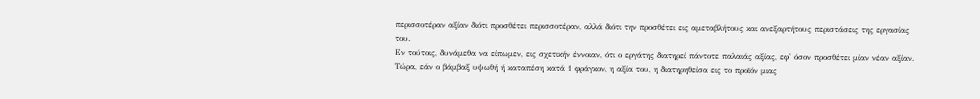περισσοτέραν αξίαν διότι προσθέτει περισσοτέραν, αλλά διότι την προσθέτει εις αμεταβλήτους και ανεξαρτήτους περιστάσεις της εργασίας του.
Εν τούτοις, δυνάμεθα να είπωμεν, εις σχετικήν έννοιαν, ότι ο εργάτης διατηρεί πάντοτε παλαιάς αξίας, εφ' όσον προσθέτει μίαν νέαν αξίαν. Τώρα, εάν ο βάμβαξ υψωθή ή καταπέση κατά 1 φράγκον, η αξία του, η διατηρηθείσα εις το προϊόν μιας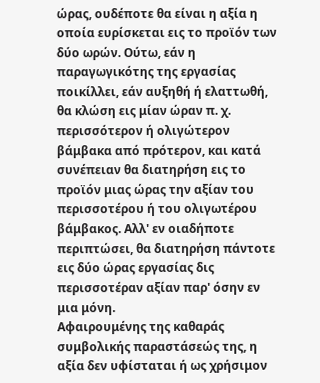ώρας, ουδέποτε θα είναι η αξία η οποία ευρίσκεται εις το προϊόν των δύο ωρών. Ούτω, εάν η παραγωγικότης της εργασίας ποικίλλει, εάν αυξηθή ή ελαττωθή, θα κλώση εις μίαν ώραν π. χ. περισσότερον ή ολιγώτερον βάμβακα από πρότερον, και κατά συνέπειαν θα διατηρήση εις το προϊόν μιας ώρας την αξίαν του περισσοτέρου ή του ολιγωτέρου βάμβακος. Αλλ' εν οιαδήποτε περιπτώσει, θα διατηρήση πάντοτε εις δύο ώρας εργασίας δις περισσοτέραν αξίαν παρ' όσην εν μια μόνη.
Αφαιρουμένης της καθαράς συμβολικής παραστάσεώς της, η αξία δεν υφίσταται ή ως χρήσιμον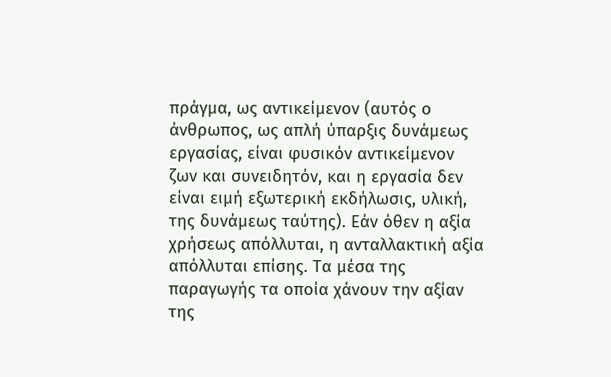πράγμα, ως αντικείμενον (αυτός ο άνθρωπος, ως απλή ύπαρξις δυνάμεως εργασίας, είναι φυσικόν αντικείμενον ζων και συνειδητόν, και η εργασία δεν είναι ειμή εξωτερική εκδήλωσις, υλική, της δυνάμεως ταύτης). Εάν όθεν η αξία χρήσεως απόλλυται, η ανταλλακτική αξία απόλλυται επίσης. Τα μέσα της παραγωγής τα οποία χάνουν την αξίαν της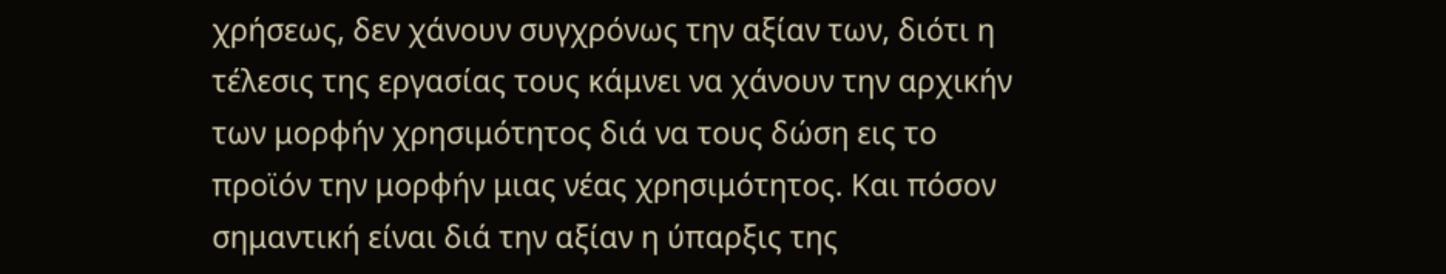χρήσεως, δεν χάνουν συγχρόνως την αξίαν των, διότι η τέλεσις της εργασίας τους κάμνει να χάνουν την αρχικήν των μορφήν χρησιμότητος διά να τους δώση εις το προϊόν την μορφήν μιας νέας χρησιμότητος. Και πόσον σημαντική είναι διά την αξίαν η ύπαρξις της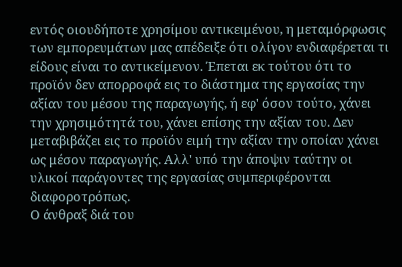εντός οιουδήποτε χρησίμου αντικειμένου, η μεταμόρφωσις των εμπορευμάτων μας απέδειξε ότι ολίγον ενδιαφέρεται τι είδους είναι το αντικείμενον. Έπεται εκ τούτου ότι το προϊόν δεν απορροφά εις το διάστημα της εργασίας την αξίαν του μέσου της παραγωγής, ή εφ' όσον τούτο, χάνει την χρησιμότητά του, χάνει επίσης την αξίαν του. Δεν μεταβιβάζει εις το προϊόν ειμή την αξίαν την οποίαν χάνει ως μέσον παραγωγής. Αλλ' υπό την άποψιν ταύτην οι υλικοί παράγοντες της εργασίας συμπεριφέρονται διαφοροτρόπως.
Ο άνθραξ διά του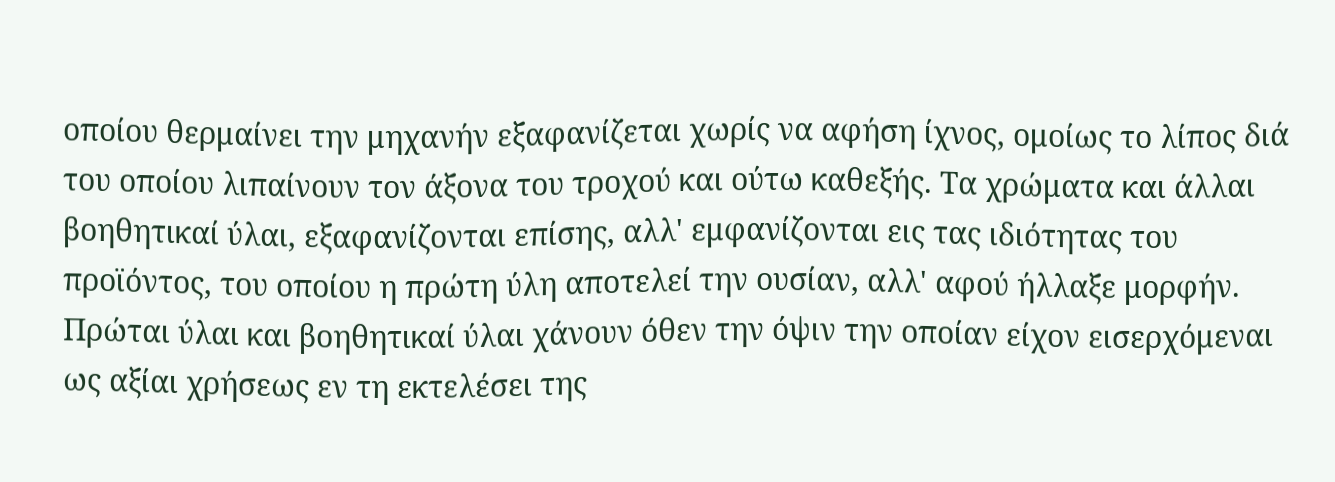οποίου θερμαίνει την μηχανήν εξαφανίζεται χωρίς να αφήση ίχνος, ομοίως το λίπος διά του οποίου λιπαίνουν τον άξονα του τροχού και ούτω καθεξής. Τα χρώματα και άλλαι βοηθητικαί ύλαι, εξαφανίζονται επίσης, αλλ' εμφανίζονται εις τας ιδιότητας του προϊόντος, του οποίου η πρώτη ύλη αποτελεί την ουσίαν, αλλ' αφού ήλλαξε μορφήν. Πρώται ύλαι και βοηθητικαί ύλαι χάνουν όθεν την όψιν την οποίαν είχον εισερχόμεναι ως αξίαι χρήσεως εν τη εκτελέσει της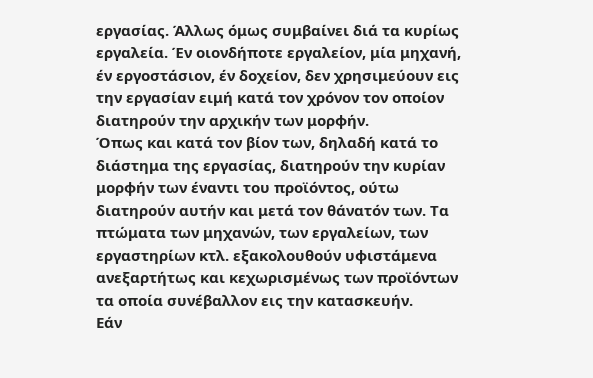εργασίας. Άλλως όμως συμβαίνει διά τα κυρίως εργαλεία. Έν οιονδήποτε εργαλείον, μία μηχανή, έν εργοστάσιον, έν δοχείον, δεν χρησιμεύουν εις την εργασίαν ειμή κατά τον χρόνον τον οποίον διατηρούν την αρχικήν των μορφήν.
Όπως και κατά τον βίον των, δηλαδή κατά το διάστημα της εργασίας, διατηρούν την κυρίαν μορφήν των έναντι του προϊόντος, ούτω διατηρούν αυτήν και μετά τον θάνατόν των. Τα πτώματα των μηχανών, των εργαλείων, των εργαστηρίων κτλ. εξακολουθούν υφιστάμενα ανεξαρτήτως και κεχωρισμένως των προϊόντων τα οποία συνέβαλλον εις την κατασκευήν.
Εάν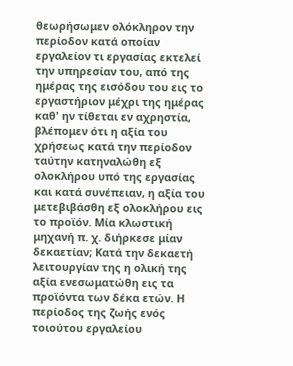θεωρήσωμεν ολόκληρον την περίοδον κατά οποίαν εργαλείον τι εργασίας εκτελεί την υπηρεσίαν του, από της ημέρας της εισόδου του εις το εργαστήριον μέχρι της ημέρας καθ' ην τίθεται εν αχρηστία, βλέπομεν ότι η αξία του χρήσεως κατά την περίοδον ταύτην κατηναλώθη εξ ολοκλήρου υπό της εργασίας και κατά συνέπειαν, η αξία του μετεβιβάσθη εξ ολοκλήρου εις το προϊόν. Μία κλωστική μηχανή π. χ. διήρκεσε μίαν δεκαετίαν; Κατά την δεκαετή λειτουργίαν της η ολική της αξία ενεσωματώθη εις τα προϊόντα των δέκα ετών. Η περίοδος της ζωής ενός τοιούτου εργαλείου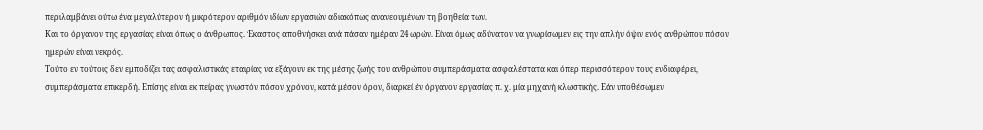περιλαμβάνει ούτω ένα μεγαλύτερον ή μικρότερον αριθμόν ιδίων εργασιών αδιακόπως ανανεουμένων τη βοηθεία των.
Και το όργανον της εργασίας είναι όπως ο άνθρωπος. Έκαστος αποθνήσκει ανά πάσαν ημέραν 24 ωρών. Είναι όμως αδύνατον να γνωρίσωμεν εις την απλήν όψιν ενός ανθρώπου πόσον ημερών είναι νεκρός.
Τούτο εν τούτοις δεν εμποδίζει τας ασφαλιστικάς εταιρίας να εξάγουν εκ της μέσης ζωής του ανθρώπου συμπεράσματα ασφαλέστατα και όπερ περισσότερον τους ενδιαφέρει, συμπεράσματα επικερδή. Επίσης είναι εκ πείρας γνωστόν πόσον χρόνον, κατά μέσον όρον, διαρκεί έν όργανον εργασίας π. χ. μία μηχανή κλωστικής. Εάν υποθέσωμεν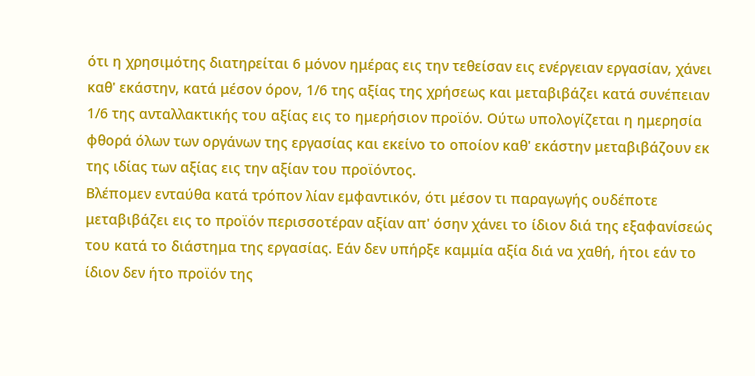ότι η χρησιμότης διατηρείται 6 μόνον ημέρας εις την τεθείσαν εις ενέργειαν εργασίαν, χάνει καθ' εκάστην, κατά μέσον όρον, 1/6 της αξίας της χρήσεως και μεταβιβάζει κατά συνέπειαν 1/6 της ανταλλακτικής του αξίας εις το ημερήσιον προϊόν. Ούτω υπολογίζεται η ημερησία φθορά όλων των οργάνων της εργασίας και εκείνο το οποίον καθ' εκάστην μεταβιβάζουν εκ της ιδίας των αξίας εις την αξίαν του προϊόντος.
Βλέπομεν ενταύθα κατά τρόπον λίαν εμφαντικόν, ότι μέσον τι παραγωγής ουδέποτε μεταβιβάζει εις το προϊόν περισσοτέραν αξίαν απ' όσην χάνει το ίδιον διά της εξαφανίσεώς του κατά το διάστημα της εργασίας. Εάν δεν υπήρξε καμμία αξία διά να χαθή, ήτοι εάν το ίδιον δεν ήτο προϊόν της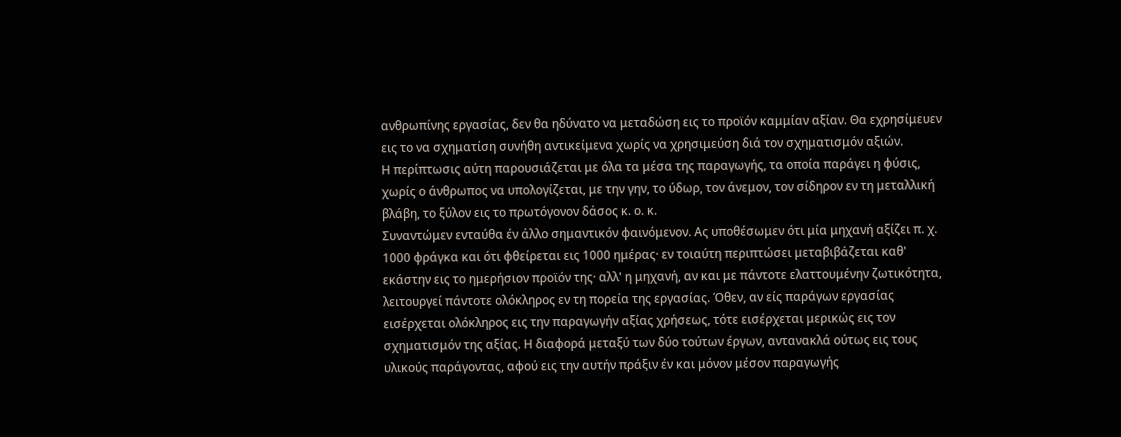ανθρωπίνης εργασίας, δεν θα ηδύνατο να μεταδώση εις το προϊόν καμμίαν αξίαν. Θα εχρησίμευεν εις το να σχηματίση συνήθη αντικείμενα χωρίς να χρησιμεύση διά τον σχηματισμόν αξιών.
Η περίπτωσις αύτη παρουσιάζεται με όλα τα μέσα της παραγωγής, τα οποία παράγει η φύσις, χωρίς ο άνθρωπος να υπολογίζεται, με την γην, το ύδωρ, τον άνεμον, τον σίδηρον εν τη μεταλλική βλάβη, το ξύλον εις το πρωτόγονον δάσος κ. ο. κ.
Συναντώμεν ενταύθα έν άλλο σημαντικόν φαινόμενον. Ας υποθέσωμεν ότι μία μηχανή αξίζει π. χ. 1000 φράγκα και ότι φθείρεται εις 1000 ημέρας· εν τοιαύτη περιπτώσει μεταβιβάζεται καθ' εκάστην εις το ημερήσιον προϊόν της· αλλ' η μηχανή, αν και με πάντοτε ελαττουμένην ζωτικότητα, λειτουργεί πάντοτε ολόκληρος εν τη πορεία της εργασίας. Όθεν, αν είς παράγων εργασίας εισέρχεται ολόκληρος εις την παραγωγήν αξίας χρήσεως, τότε εισέρχεται μερικώς εις τον σχηματισμόν της αξίας. Η διαφορά μεταξύ των δύο τούτων έργων, αντανακλά ούτως εις τους υλικούς παράγοντας, αφού εις την αυτήν πράξιν έν και μόνον μέσον παραγωγής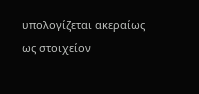υπολογίζεται ακεραίως ως στοιχείον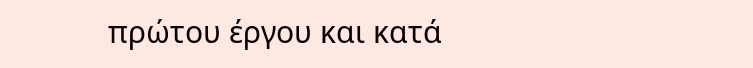πρώτου έργου και κατά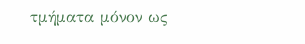τμήματα μόνον ως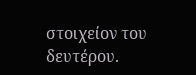στοιχείον του δευτέρου.